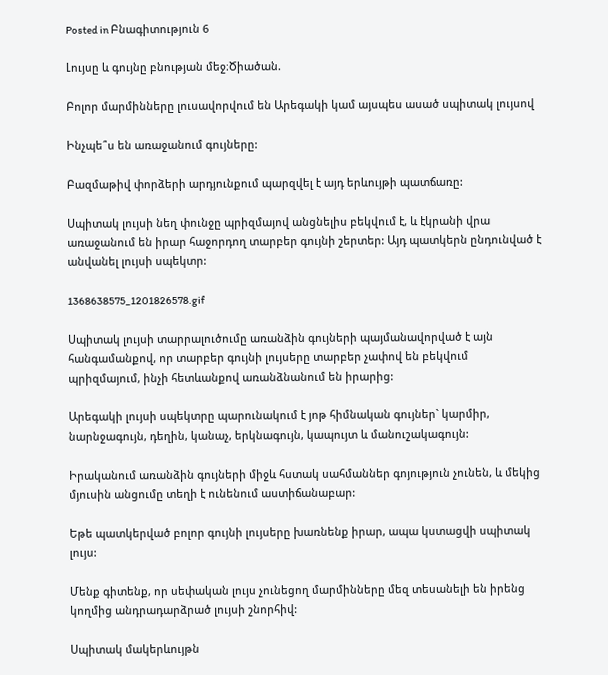Posted in Բնագիտություն 6

Լույսը և գույնը բնության մեջ։Ծիածան.

Բոլոր մարմինները լուսավորվում են Արեգակի կամ այսպես ասած սպիտակ լույսով

Ինչպե՞ս են առաջանում գույները:

Բազմաթիվ փորձերի արդյունքում պարզվել է այդ երևույթի պատճառը:

Սպիտակ լույսի նեղ փունջը պրիզմայով անցնելիս բեկվում է, և էկրանի վրա առաջանում են իրար հաջորդող տարբեր գույնի շերտեր: Այդ պատկերն ընդունված է անվանել լույսի սպեկտր:

1368638575_1201826578.gif

Սպիտակ լույսի տարրալուծումը առանձին գույների պայմանավորված է այն հանգամանքով, որ տարբեր գույնի լույսերը տարբեր չափով են բեկվում պրիզմայում, ինչի հետևանքով առանձնանում են իրարից:

Արեգակի լույսի սպեկտրը պարունակում է յոթ հիմնական գույներ` կարմիր, նարնջագույն, դեղին, կանաչ, երկնագույն, կապույտ և մանուշակագույն:

Իրականում առանձին գույների միջև հստակ սահմաններ գոյություն չունեն, և մեկից մյուսին անցումը տեղի է ունենում աստիճանաբար:

Եթե պատկերված բոլոր գույնի լույսերը խառնենք իրար, ապա կստացվի սպիտակ լույս:

Մենք գիտենք, որ սեփական լույս չունեցող մարմինները մեզ տեսանելի են իրենց կողմից անդրադարձրած լույսի շնորհիվ:

Սպիտակ մակերևույթն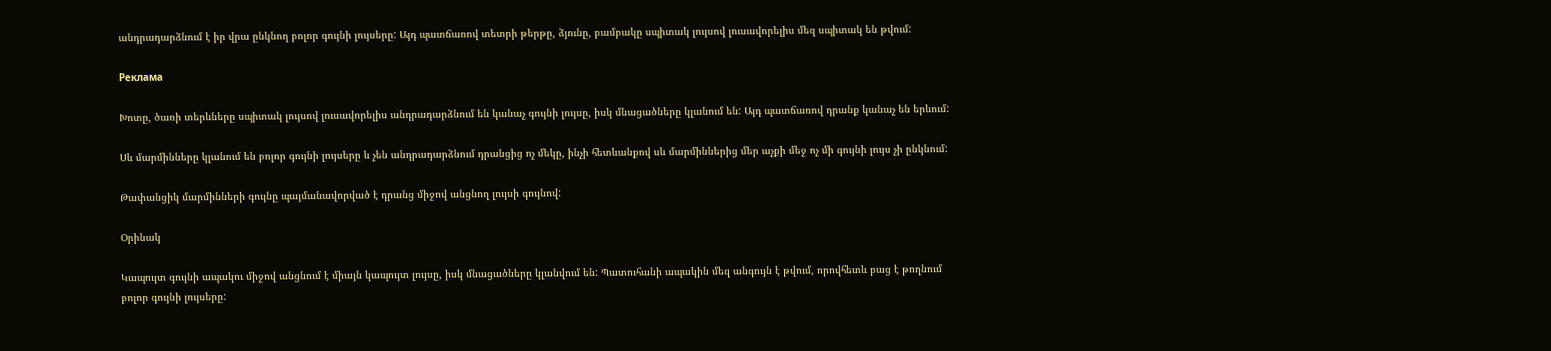անդրադարձնում է իր վրա ընկնող բոլոր գույնի լույսերը: Այդ պատճառով տետրի թերթը, ձյունը, բամբակը սպիտակ լույսով լուսավորելիս մեզ սպիտակ են թվում:

Реклама

Խոտը, ծառի տերևները սպիտակ լույսով լուսավորելիս անդրադարձնում են կանաչ գույնի լույսը, իսկ մնացածները կլանում են: Այդ պատճառով դրանք կանաչ են երևում:

Սև մարմինները կլանում են բոլոր գույնի լույսերը և չեն անդրադարձնում դրանցից ոչ մեկը, ինչի հետևանքով սև մարմիններից մեր աչքի մեջ ոչ մի գույնի լույս չի ընկնում:

Թափանցիկ մարմինների գույնը պայմանավորված է դրանց միջով անցնող լույսի գույնով:

Օրինակ

Կապույտ գույնի ապակու միջով անցնում է միայն կապույտ լույսը, իսկ մնացածները կլանվում են: Պատուհանի ապակին մեզ անգույն է թվում, որովհետև բաց է թողնում բոլոր գույնի լույսերը: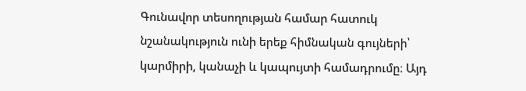Գունավոր տեսողության համար հատուկ նշանակություն ունի երեք հիմնական գույների՝ կարմիրի, կանաչի և կապույտի համադրումը։ Այդ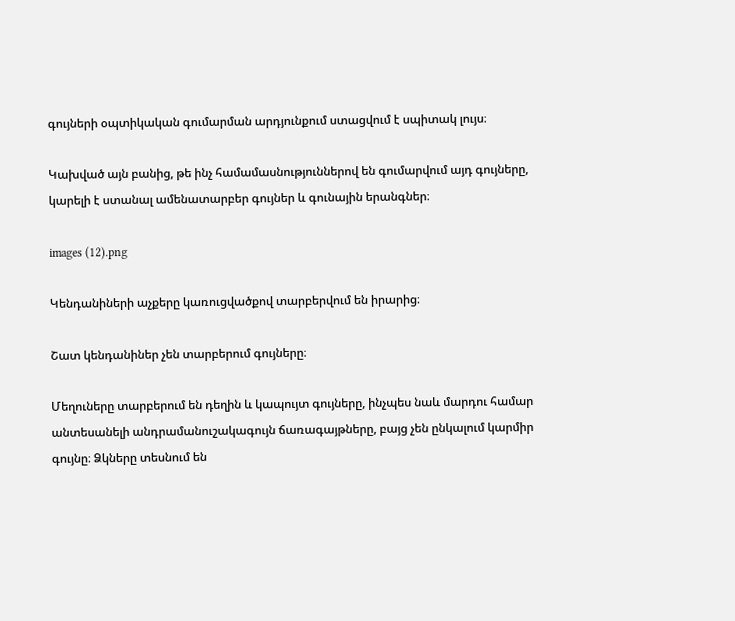գույների օպտիկական գումարման արդյունքում ստացվում է սպիտակ լույս։

Կախված այն բանից, թե ինչ համամասնություններով են գումարվում այդ գույները, կարելի է ստանալ ամենատարբեր գույներ և գունային երանգներ։

images (12).png

Կենդանիների աչքերը կառուցվածքով տարբերվում են իրարից։

Շատ կենդանիներ չեն տարբերում գույները։

Մեղուները տարբերում են դեղին և կապույտ գույները, ինչպես նաև մարդու համար անտեսանելի անդրամանուշակագույն ճառագայթները, բայց չեն ընկալում կարմիր գույնը։ Ձկները տեսնում են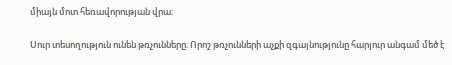միայն մոտ հեռավորության վրա։

Սուր տեսողություն ունեն թռչունները։ Որոշ թռչունների աչքի զգայնությունը հարյուր անգամ մեծ է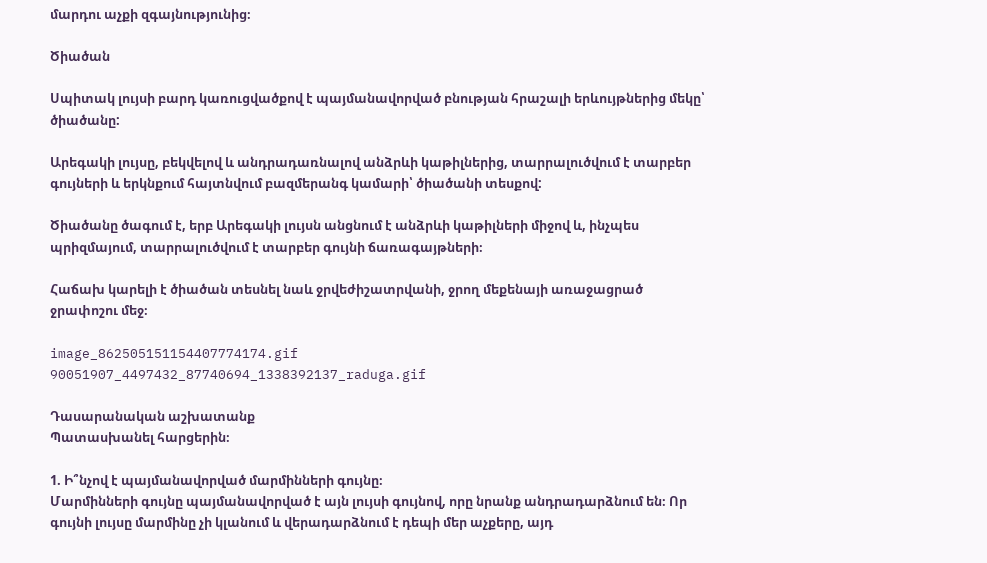մարդու աչքի զգայնությունից։

Ծիածան

Սպիտակ լույսի բարդ կառուցվածքով է պայմանավորված բնության հրաշալի երևույթներից մեկը՝ ծիածանը:

Արեգակի լույսը, բեկվելով և անդրադառնալով անձրևի կաթիլներից, տարրալուծվում է տարբեր գույների և երկնքում հայտնվում բազմերանգ կամարի՝ ծիածանի տեսքով:

Ծիածանը ծագում է, երբ Արեգակի լույսն անցնում է անձրևի կաթիլների միջով և, ինչպես պրիզմայում, տարրալուծվում է տարբեր գույնի ճառագայթների։

Հաճախ կարելի է ծիածան տեսնել նաև ջրվեժիշատրվանի, ջրող մեքենայի առաջացրած ջրափոշու մեջ։

image_862505151154407774174.gif
90051907_4497432_87740694_1338392137_raduga.gif

Դասարանական աշխատանք
Պատասխանել հարցերին։

1. Ի՞նչով է պայմանավորված մարմինների գույնը։
Մարմինների գույնը պայմանավորված է այն լույսի գույնով, որը նրանք անդրադարձնում են։ Որ գույնի լույսը մարմինը չի կլանում և վերադարձնում է դեպի մեր աչքերը, այդ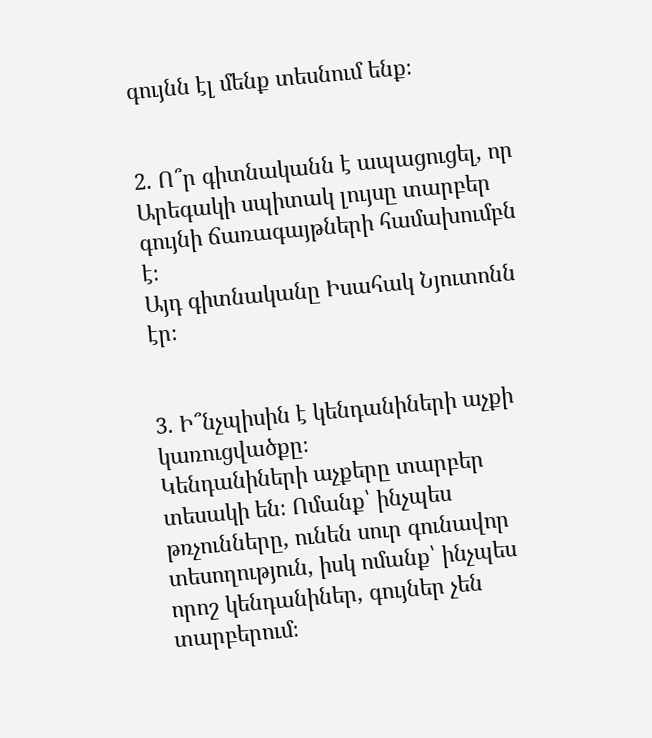գույնն էլ մենք տեսնում ենք։


2. Ո՞ր գիտնականն է ապացուցել, որ Արեգակի սպիտակ լույսը տարբեր գույնի ճառագայթների համախումբն է։
Այդ գիտնականը Իսահակ Նյուտոնն էր։


3. Ի՞նչպիսին է կենդանիների աչքի կառուցվածքը։
Կենդանիների աչքերը տարբեր տեսակի են։ Ոմանք՝ ինչպես թռչունները, ունեն սուր գունավոր տեսողություն, իսկ ոմանք՝ ինչպես որոշ կենդանիներ, գույներ չեն տարբերում։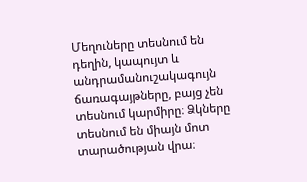Մեղուները տեսնում են դեղին, կապույտ և անդրամանուշակագույն ճառագայթները, բայց չեն տեսնում կարմիրը։ Ձկները տեսնում են միայն մոտ տարածության վրա։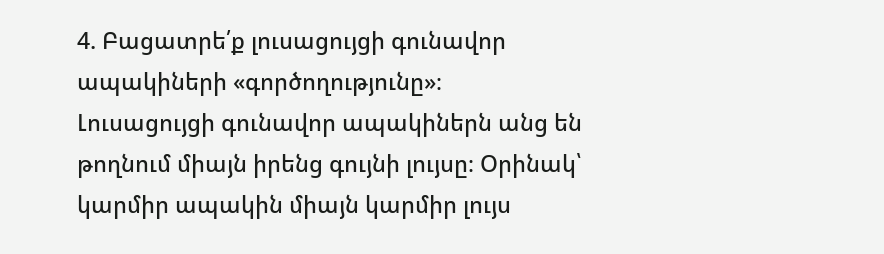4. Բացատրե՛ք լուսացույցի գունավոր ապակիների «գործողությունը»։
Լուսացույցի գունավոր ապակիներն անց են թողնում միայն իրենց գույնի լույսը։ Օրինակ՝ կարմիր ապակին միայն կարմիր լույս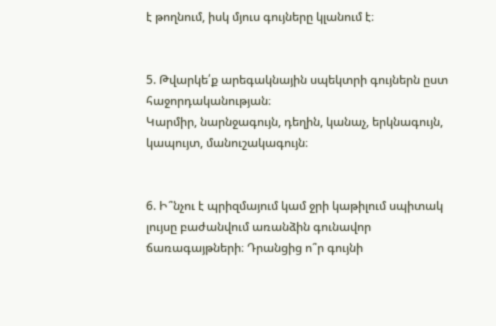է թողնում, իսկ մյուս գույները կլանում է։


5. Թվարկե՛ք արեգակնային սպեկտրի գույներն ըստ հաջորդականության։
Կարմիր, նարնջագույն, դեղին, կանաչ, երկնագույն, կապույտ, մանուշակագույն։


6. Ի՞նչու է պրիզմայում կամ ջրի կաթիլում սպիտակ լույսը բաժանվում առանձին գունավոր ճառագայթների։ Դրանցից ո՞ր գույնի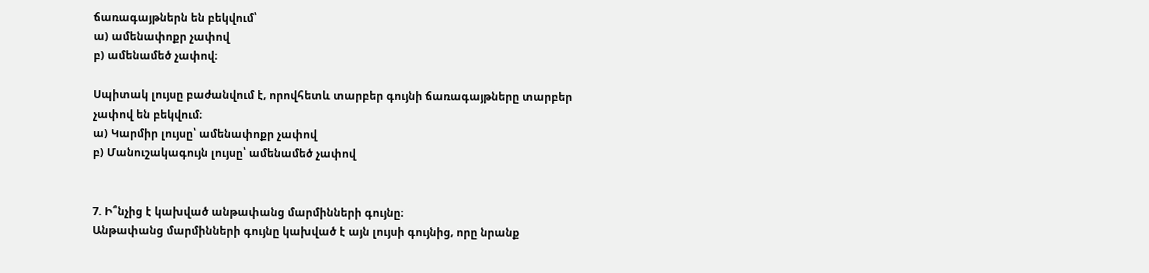ճառագայթներն են բեկվում՝
ա) ամենափոքր չափով
բ) ամենամեծ չափով։

Սպիտակ լույսը բաժանվում է, որովհետև տարբեր գույնի ճառագայթները տարբեր չափով են բեկվում։
ա) Կարմիր լույսը՝ ամենափոքր չափով
բ) Մանուշակագույն լույսը՝ ամենամեծ չափով


7. Ի՞նչից է կախված անթափանց մարմինների գույնը։
Անթափանց մարմինների գույնը կախված է այն լույսի գույնից, որը նրանք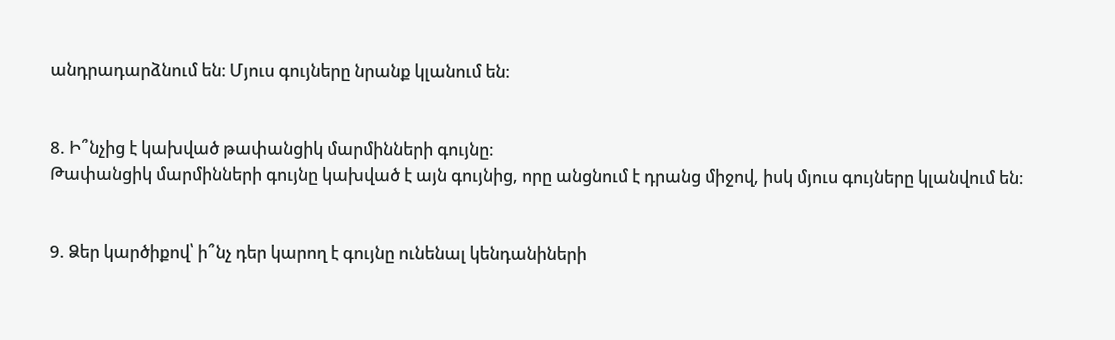անդրադարձնում են։ Մյուս գույները նրանք կլանում են։


8. Ի՞նչից է կախված թափանցիկ մարմինների գույնը։
Թափանցիկ մարմինների գույնը կախված է այն գույնից, որը անցնում է դրանց միջով, իսկ մյուս գույները կլանվում են։


9. Ձեր կարծիքով՝ ի՞նչ դեր կարող է գույնը ունենալ կենդանիների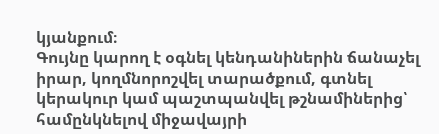կյանքում։
Գույնը կարող է օգնել կենդանիներին ճանաչել իրար, կողմնորոշվել տարածքում, գտնել կերակուր կամ պաշտպանվել թշնամիներից՝ համընկնելով միջավայրի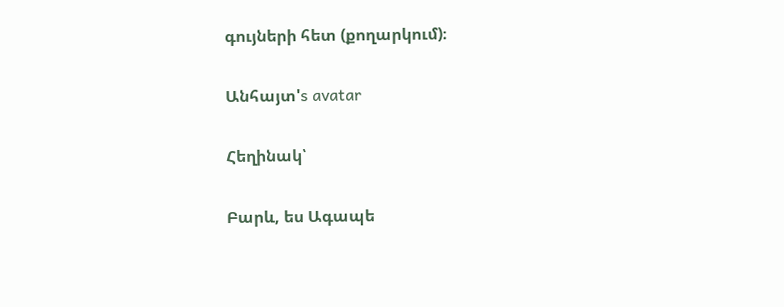գույների հետ (քողարկում)։

Անհայտ's avatar

Հեղինակ՝

Բարև, ես Ագապե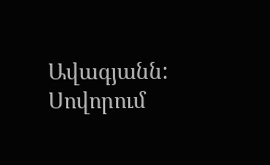Ավագյանն: Սովորում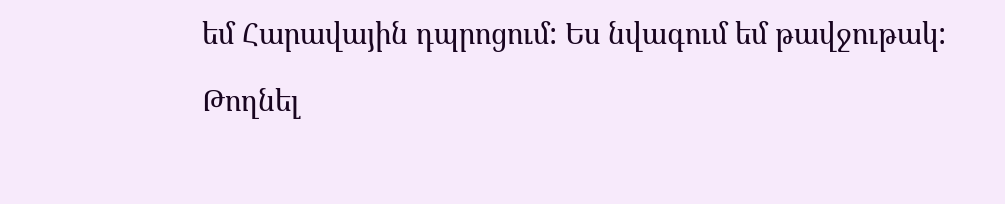եմ Հարավային դպրոցում: Ես նվագում եմ թավջութակ:

Թողնել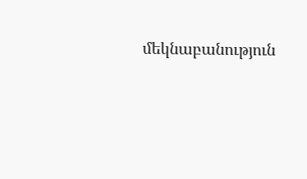մեկնաբանություն